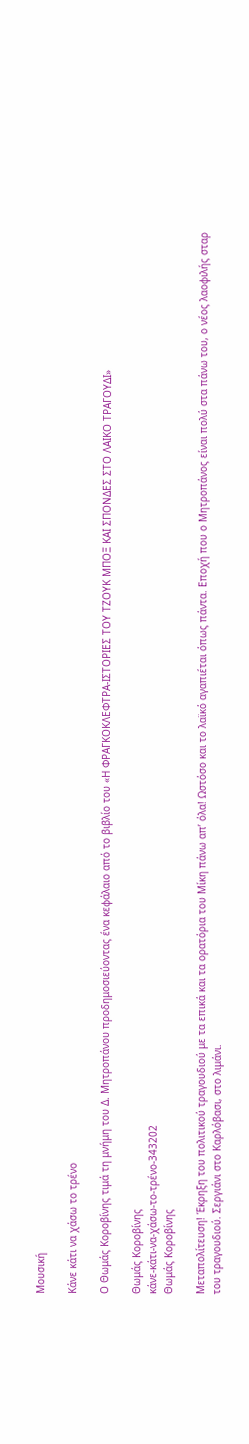Μουσική

Κάνε κάτι να χάσω το τρένο

Ο Θωμάς Κοροβίνης τιμά τη μνήμη του Δ. Μητροπάνου προδημοσιεύοντας ένα κεφάλαιο από το βιβλίο του «Η ΦΡΑΓΚΟΚΛΕΦΤΡΑ-ΙΣΤΟΡΙΕΣ ΤΟΥ ΤΖΟΥΚ ΜΠΟΞ ΚΑΙ ΣΠΟΝΔΕΣ ΣΤΟ ΛΑΙΚΟ ΤΡΑΓΟΥΔΙ»

Θωμάς Κοροβίνης
κάνε-κάτι-να-χάσω-το-τρένο-343202
Θωμάς Κοροβίνης

Μεταπολίτευση! Έκρηξη του πολιτικού τραγουδιού με τα επικά και τα ορατόρια του Μίκη πάνω απ’ όλα! Ωστόσο και το λαϊκό αγαπιέται όπως πάντα. Εποχή που ο Μητροπάνος είναι πολύ στα πάνω του, ο νέος λαοφιλής σταρ του τραγουδιού. Σεργιάνι στο Καρλόβασι, στο λιμάνι.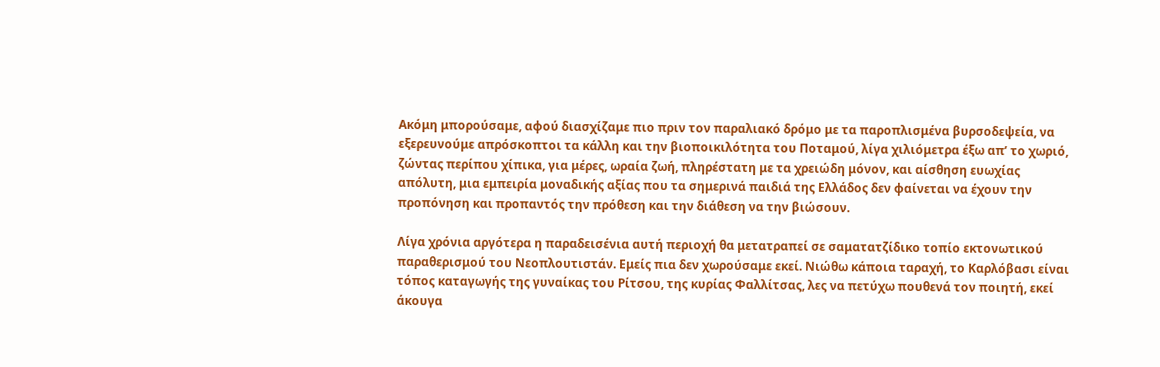Ακόμη μπορούσαμε, αφού διασχίζαμε πιο πριν τον παραλιακό δρόμο με τα παροπλισμένα βυρσοδεψεία, να εξερευνούμε απρόσκοπτοι τα κάλλη και την βιοποικιλότητα του Ποταμού, λίγα χιλιόμετρα έξω απ’ το χωριό, ζώντας περίπου χίπικα, για μέρες, ωραία ζωή, πληρέστατη με τα χρειώδη μόνον, και αίσθηση ευωχίας απόλυτη, μια εμπειρία μοναδικής αξίας που τα σημερινά παιδιά της Ελλάδος δεν φαίνεται να έχουν την προπόνηση και προπαντός την πρόθεση και την διάθεση να την βιώσουν.

Λίγα χρόνια αργότερα η παραδεισένια αυτή περιοχή θα μετατραπεί σε σαματατζίδικο τοπίο εκτονωτικού παραθερισμού του Νεοπλουτιστάν. Εμείς πια δεν χωρούσαμε εκεί. Νιώθω κάποια ταραχή, το Καρλόβασι είναι τόπος καταγωγής της γυναίκας του Ρίτσου, της κυρίας Φαλλίτσας, λες να πετύχω πουθενά τον ποιητή, εκεί άκουγα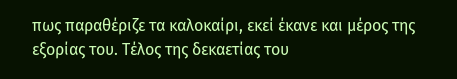πως παραθέριζε τα καλοκαίρι, εκεί έκανε και μέρος της εξορίας του. Τέλος της δεκαετίας του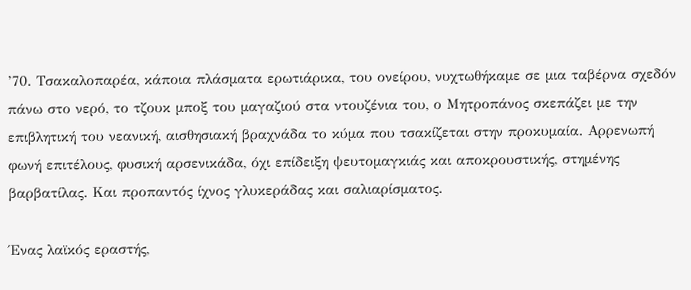’70. Τσακαλοπαρέα, κάποια πλάσματα ερωτιάρικα, του ονείρου, νυχτωθήκαμε σε μια ταβέρνα σχεδόν πάνω στο νερό, το τζουκ μποξ του μαγαζιού στα ντουζένια του, ο Μητροπάνος σκεπάζει με την επιβλητική του νεανική, αισθησιακή βραχνάδα το κύμα που τσακίζεται στην προκυμαία. Αρρενωπή φωνή επιτέλους, φυσική αρσενικάδα, όχι επίδειξη ψευτομαγκιάς και αποκρουστικής, στημένης βαρβατίλας. Και προπαντός ίχνος γλυκεράδας και σαλιαρίσματος.

Ένας λαϊκός εραστής,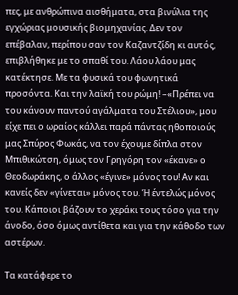πες, με ανθρώπινα αισθήματα, στα βινύλια της εγχώριας μουσικής βιομηχανίας. Δεν τον επέβαλαν, περίπου σαν τον Καζαντζίδη κι αυτός, επιβλήθηκε με το σπαθί του. Λάου λάου μας κατέκτησε. Με τα φυσικά του φωνητικά προσόντα. Και την λαϊκή του ρώμη! –«Πρέπει να του κάνουν παντού αγάλματα του Στέλιου», μου είχε πει ο ωραίος κάλλει παρά πάντας ηθοποιούς μας Σπύρος Φωκάς, να τον έχουμε δίπλα στον Μπιθικώτση, όμως τον Γρηγόρη τον «έκανε» ο Θεοδωράκης, ο άλλος «έγινε» μόνος του! Αν και κανείς δεν «γίνεται» μόνος του. Ή έντελώς μόνος του. Κάποιοι βάζουν το χεράκι τους τόσο για την άνοδο, όσο όμως αντίθετα και για την κάθοδο των αστέρων.

Τα κατάφερε το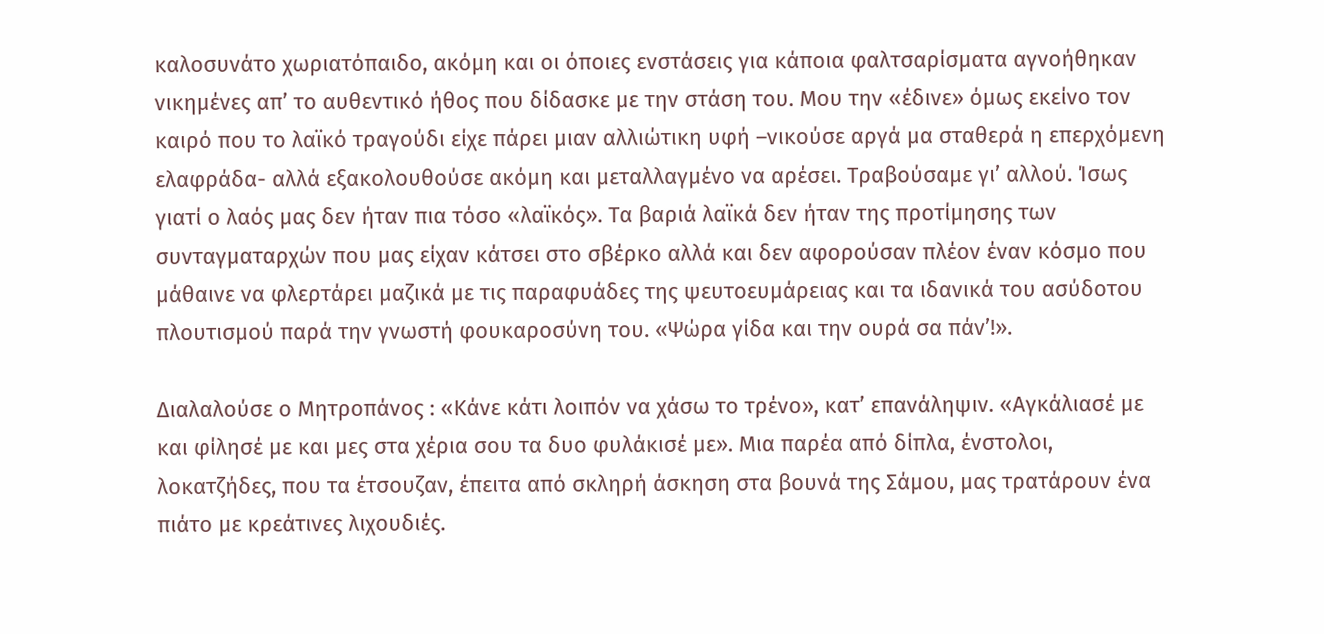καλοσυνάτο χωριατόπαιδο, ακόμη και οι όποιες ενστάσεις για κάποια φαλτσαρίσματα αγνοήθηκαν νικημένες απ’ το αυθεντικό ήθος που δίδασκε με την στάση του. Μου την «έδινε» όμως εκείνο τον καιρό που το λαϊκό τραγούδι είχε πάρει μιαν αλλιώτικη υφή –νικούσε αργά μα σταθερά η επερχόμενη ελαφράδα- αλλά εξακολουθούσε ακόμη και μεταλλαγμένο να αρέσει. Τραβούσαμε γι’ αλλού. Ίσως γιατί ο λαός μας δεν ήταν πια τόσο «λαϊκός». Τα βαριά λαϊκά δεν ήταν της προτίμησης των συνταγματαρχών που μας είχαν κάτσει στο σβέρκο αλλά και δεν αφορούσαν πλέον έναν κόσμο που μάθαινε να φλερτάρει μαζικά με τις παραφυάδες της ψευτοευμάρειας και τα ιδανικά του ασύδοτου πλουτισμού παρά την γνωστή φουκαροσύνη του. «Ψώρα γίδα και την ουρά σα πάν’!».

Διαλαλούσε ο Μητροπάνος : «Κάνε κάτι λοιπόν να χάσω το τρένο», κατ’ επανάληψιν. «Αγκάλιασέ με και φίλησέ με και μες στα χέρια σου τα δυο φυλάκισέ με». Μια παρέα από δίπλα, ένστολοι, λοκατζήδες, που τα έτσουζαν, έπειτα από σκληρή άσκηση στα βουνά της Σάμου, μας τρατάρουν ένα πιάτο με κρεάτινες λιχουδιές.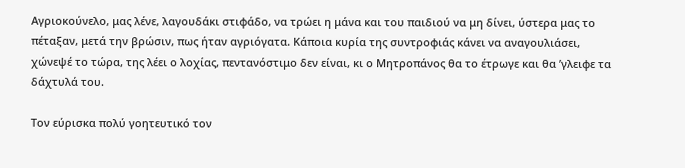Αγριοκούνελο, μας λένε, λαγουδάκι στιφάδο, να τρώει η μάνα και του παιδιού να μη δίνει, ύστερα μας το πέταξαν, μετά την βρώσιν, πως ήταν αγριόγατα. Κάποια κυρία της συντροφιάς κάνει να αναγουλιάσει, χώνεψέ το τώρα, της λέει ο λοχίας, πεντανόστιμο δεν είναι, κι ο Μητροπάνος θα το έτρωγε και θα ’γλειφε τα δάχτυλά του.

Τον εύρισκα πολύ γοητευτικό τον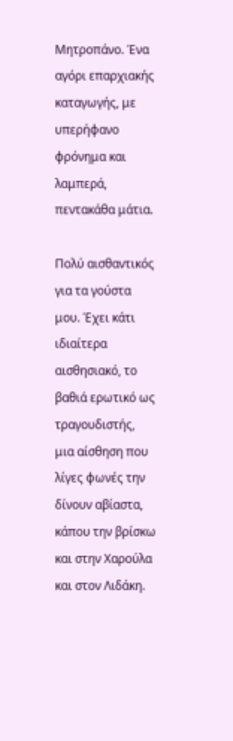Μητροπάνο. Ένα αγόρι επαρχιακής καταγωγής, με υπερήφανο φρόνημα και λαμπερά, πεντακάθα μάτια.

Πολύ αισθαντικός για τα γούστα μου. Έχει κάτι ιδιαίτερα αισθησιακό, το βαθιά ερωτικό ως τραγουδιστής, μια αίσθηση που λίγες φωνές την δίνουν αβίαστα, κάπου την βρίσκω και στην Χαρούλα και στον Λιδάκη.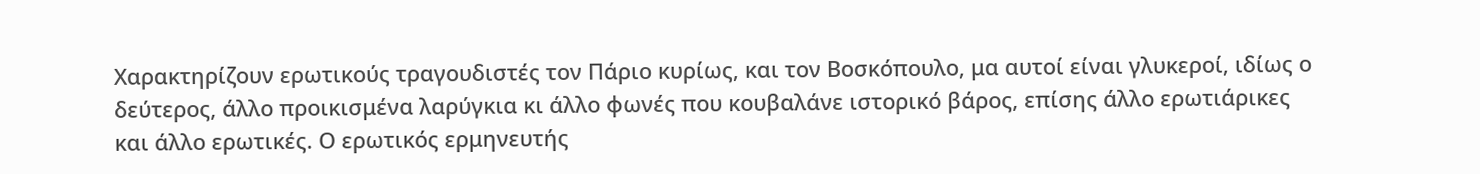Χαρακτηρίζουν ερωτικούς τραγουδιστές τον Πάριο κυρίως, και τον Βοσκόπουλο, μα αυτοί είναι γλυκεροί, ιδίως ο δεύτερος, άλλο προικισμένα λαρύγκια κι άλλο φωνές που κουβαλάνε ιστορικό βάρος, επίσης άλλο ερωτιάρικες και άλλο ερωτικές. Ο ερωτικός ερμηνευτής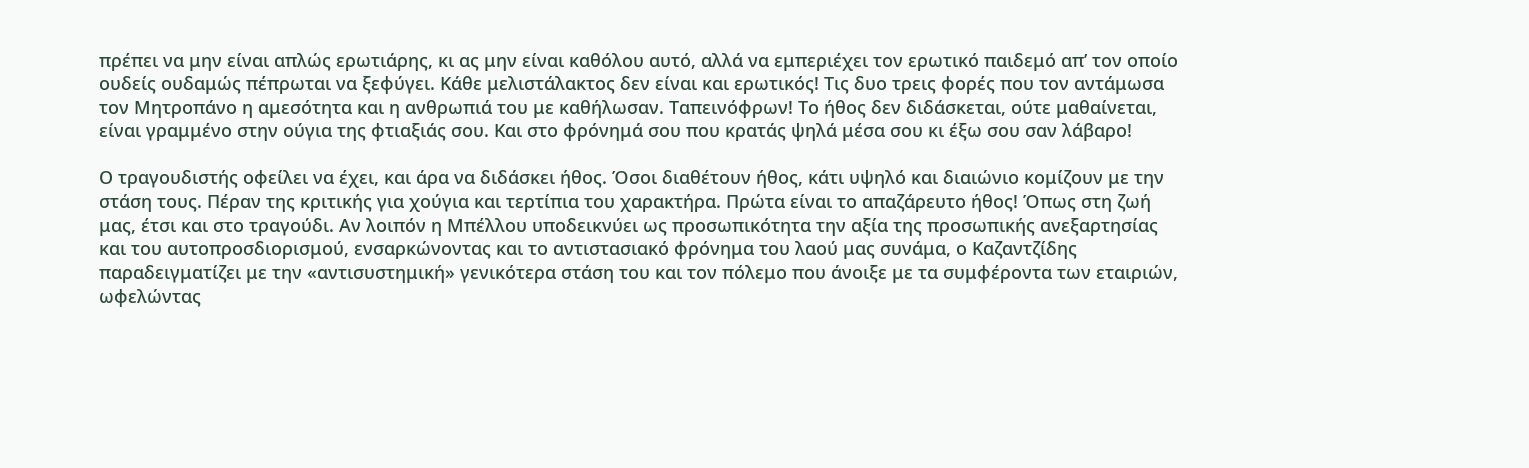πρέπει να μην είναι απλώς ερωτιάρης, κι ας μην είναι καθόλου αυτό, αλλά να εμπεριέχει τον ερωτικό παιδεμό απ’ τον οποίο ουδείς ουδαμώς πέπρωται να ξεφύγει. Κάθε μελιστάλακτος δεν είναι και ερωτικός! Τις δυο τρεις φορές που τον αντάμωσα τον Μητροπάνο η αμεσότητα και η ανθρωπιά του με καθήλωσαν. Ταπεινόφρων! Το ήθος δεν διδάσκεται, ούτε μαθαίνεται, είναι γραμμένο στην ούγια της φτιαξιάς σου. Και στο φρόνημά σου που κρατάς ψηλά μέσα σου κι έξω σου σαν λάβαρο!

Ο τραγουδιστής οφείλει να έχει, και άρα να διδάσκει ήθος. Όσοι διαθέτουν ήθος, κάτι υψηλό και διαιώνιο κομίζουν με την στάση τους. Πέραν της κριτικής για χούγια και τερτίπια του χαρακτήρα. Πρώτα είναι το απαζάρευτο ήθος! Όπως στη ζωή μας, έτσι και στο τραγούδι. Αν λοιπόν η Μπέλλου υποδεικνύει ως προσωπικότητα την αξία της προσωπικής ανεξαρτησίας και του αυτοπροσδιορισμού, ενσαρκώνοντας και το αντιστασιακό φρόνημα του λαού μας συνάμα, ο Καζαντζίδης παραδειγματίζει με την «αντισυστημική» γενικότερα στάση του και τον πόλεμο που άνοιξε με τα συμφέροντα των εταιριών, ωφελώντας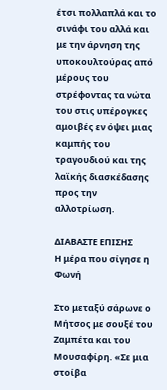έτσι πολλαπλά και το σινάφι του αλλά και με την άρνηση της υποκουλτούρας από μέρους του στρέφοντας τα νώτα του στις υπέρογκες αμοιβές εν όψει μιας καμπής του τραγουδιού και της λαϊκής διασκέδασης προς την αλλοτρίωση.

ΔΙΑΒΑΣΤΕ ΕΠΙΣΗΣ
Η μέρα που σίγησε η Φωνή

Στο μεταξύ σάρωνε ο Μήτσος με σουξέ του Ζαμπέτα και του Μουσαφίρη. «Σε μια στοίβα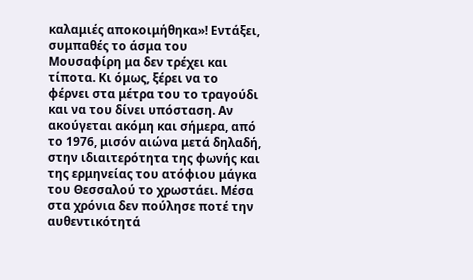καλαμιές αποκοιμήθηκα»! Εντάξει, συμπαθές το άσμα του Μουσαφίρη μα δεν τρέχει και τίποτα. Κι όμως, ξέρει να το φέρνει στα μέτρα του το τραγούδι και να του δίνει υπόσταση. Αν ακούγεται ακόμη και σήμερα, από το 1976, μισόν αιώνα μετά δηλαδή, στην ιδιαιτερότητα της φωνής και της ερμηνείας του ατόφιου μάγκα του Θεσσαλού το χρωστάει. Μέσα στα χρόνια δεν πούλησε ποτέ την αυθεντικότητά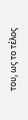του, ως το τέλος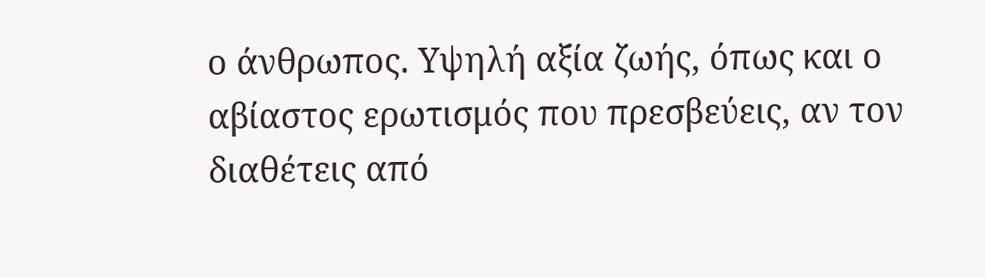ο άνθρωπος. Υψηλή αξία ζωής, όπως και ο αβίαστος ερωτισμός που πρεσβεύεις, αν τον διαθέτεις από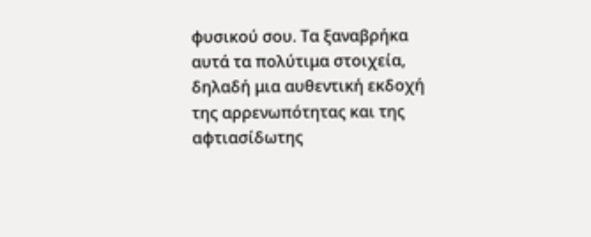φυσικού σου. Τα ξαναβρήκα αυτά τα πολύτιμα στοιχεία, δηλαδή μια αυθεντική εκδοχή της αρρενωπότητας και της αφτιασίδωτης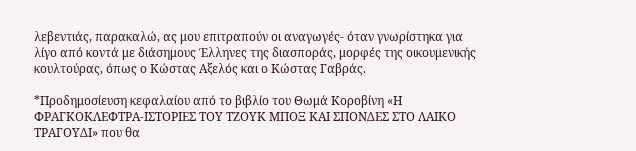λεβεντιάς, παρακαλώ, ας μου επιτραπούν οι αναγωγές- όταν γνωρίστηκα για λίγο από κοντά με διάσημους Έλληνες της διασποράς, μορφές της οικουμενικής κουλτούρας, όπως ο Κώστας Αξελός και ο Κώστας Γαβράς.

*Προδημοσίευση κεφαλαίου από το βιβλίο του Θωμά Κοροβίνη «Η ΦΡΑΓΚΟΚΛΕΦΤΡΑ-ΙΣΤΟΡΙΕΣ ΤΟΥ ΤΖΟΥΚ ΜΠΟΞ ΚΑΙ ΣΠΟΝΔΕΣ ΣΤΟ ΛΑΙΚΟ ΤΡΑΓΟΥΔΙ» που θα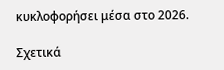κυκλοφορήσει μέσα στο 2026.

Σχετικά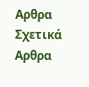Αρθρα
Σχετικά Αρθρα